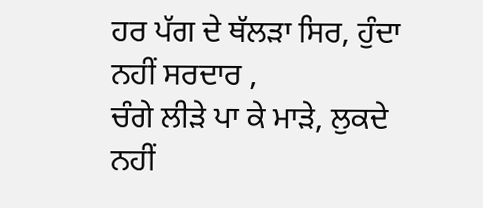ਹਰ ਪੱਗ ਦੇ ਥੱਲੜਾ ਸਿਰ, ਹੁੰਦਾ ਨਹੀਂ ਸਰਦਾਰ ,
ਚੰਗੇ ਲੀੜੇ ਪਾ ਕੇ ਮਾੜੇ, ਲੁਕਦੇ ਨਹੀਂ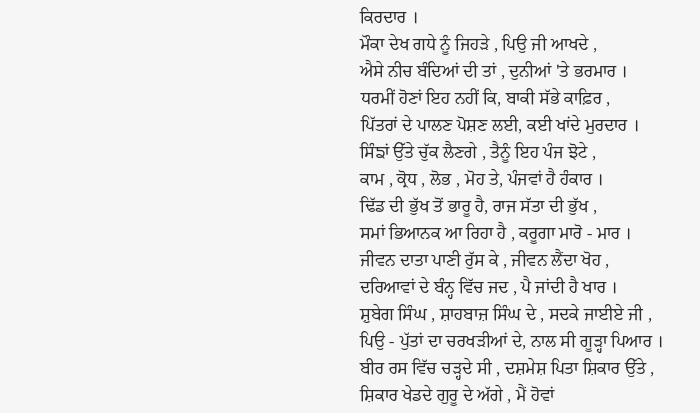ਕਿਰਦਾਰ ।
ਮੌਕਾ ਦੇਖ ਗਧੇ ਨੂੰ ਜਿਹੜੇ , ਪਿਉ ਜੀ ਆਖਦੇ ,
ਐਸੇ ਨੀਚ ਬੰਦਿਆਂ ਦੀ ਤਾਂ , ਦੁਨੀਆਂ 'ਤੇ ਭਰਮਾਰ ।
ਧਰਮੀਂ ਹੋਣਾਂ ਇਹ ਨਹੀਂ ਕਿ, ਬਾਕੀ ਸੱਭੇ ਕਾਫ਼ਿਰ ,
ਪਿੱਤਰਾਂ ਦੇ ਪਾਲਣ ਪੋਸ਼ਣ ਲਈ, ਕਈ ਖਾਂਦੇ ਮੁਰਦਾਰ ।
ਸਿੰਙਾਂ ਉੱਤੇ ਚੁੱਕ ਲੈਣਗੇ , ਤੈਨੂੰ ਇਹ ਪੰਜ ਝੋਟੇ ,
ਕਾਮ , ਕ੍ਰੋਧ , ਲੋਭ , ਮੋਹ ਤੇ, ਪੰਜਵਾਂ ਹੈ ਹੰਕਾਰ ।
ਢਿੱਡ ਦੀ ਭੁੱਖ ਤੋਂ ਭਾਰੂ ਹੈ, ਰਾਜ ਸੱਤਾ ਦੀ ਭੁੱਖ ,
ਸਮਾਂ ਭਿਆਨਕ ਆ ਰਿਹਾ ਹੈ , ਕਰੂਗਾ ਮਾਰੋ - ਮਾਰ ।
ਜੀਵਨ ਦਾਤਾ ਪਾਣੀ ਰੁੱਸ ਕੇ , ਜੀਵਨ ਲੈਂਦਾ ਖੋਹ ,
ਦਰਿਆਵਾਂ ਦੇ ਬੰਨ੍ਹ ਵਿੱਚ ਜਦ , ਪੈ ਜਾਂਦੀ ਹੈ ਖਾਰ ।
ਸ਼ੁਬੇਗ ਸਿੰਘ , ਸ਼ਾਹਬਾਜ਼ ਸਿੰਘ ਦੇ , ਸਦਕੇ ਜਾਈਏ ਜੀ ,
ਪਿਉ - ਪੁੱਤਾਂ ਦਾ ਚਰਖੜੀਆਂ ਦੇ, ਨਾਲ ਸੀ ਗੂੜ੍ਹਾ ਪਿਆਰ ।
ਬੀਰ ਰਸ ਵਿੱਚ ਚੜ੍ਹਦੇ ਸੀ , ਦਸ਼ਮੇਸ਼ ਪਿਤਾ ਸ਼ਿਕਾਰ ਉੱਤੇ ,
ਸ਼ਿਕਾਰ ਖੇਡਦੇ ਗੁਰੂ ਦੇ ਅੱਗੇ , ਮੈਂ ਹੋਵਾਂ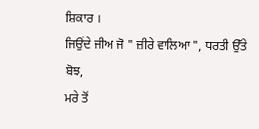ਸ਼ਿਕਾਰ ।
ਜਿਉਂਦੇ ਜੀਅ ਜੋ " ਜ਼ੀਰੇ ਵਾਲਿਆ ", ਧਰਤੀ ਉੱਤੇ ਬੋਝ,
ਮਰੇ ਤੋਂ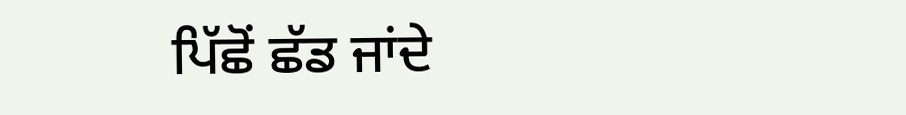ਪਿੱਛੋਂ ਛੱਡ ਜਾਂਦੇ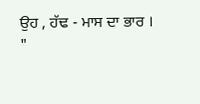ਉਹ , ਹੱਢ - ਮਾਸ ਦਾ ਭਾਰ ।
"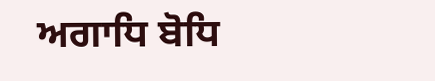ਅਗਾਧਿ ਬੋਧਿ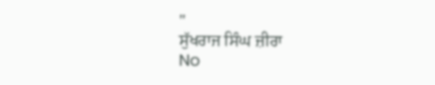"
ਸੁੱਖਰਾਜ ਸਿੰਘ ਜ਼ੀਰਾ
No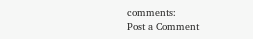comments:
Post a Comment